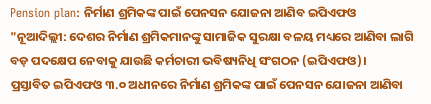Pension plan: ନିର୍ମାଣ ଶ୍ରମିକଙ୍କ ପାଇଁ ପେନସନ ଯୋଜନା ଆଣିବ ଇପିଏଫଓ
"ନୂଆଦିଲ୍ଲୀ: ଦେଶର ନିର୍ମାଣ ଶ୍ରମିକମାନଙ୍କୁ ସାମାଜିକ ସୁରକ୍ଷା ବଳୟ ମଧ୍ୟରେ ଆଣିବା ଲାଗି ବଡ଼ ପଦକ୍ଷେପ ନେବାକୁ ଯାଉଛି କର୍ମଚାରୀ ଭବିଷ୍ୟନିଧି ସଂଗଠନ (ଇପିଏଫଓ)।
ପ୍ରସ୍ତାବିତ ଇପିଏଫଓ ୩.୦ ଅଧୀନରେ ନିର୍ମାଣ ଶ୍ରମିକଙ୍କ ପାଇଁ ପେନସନ ଯୋଜନା ଆଣିବା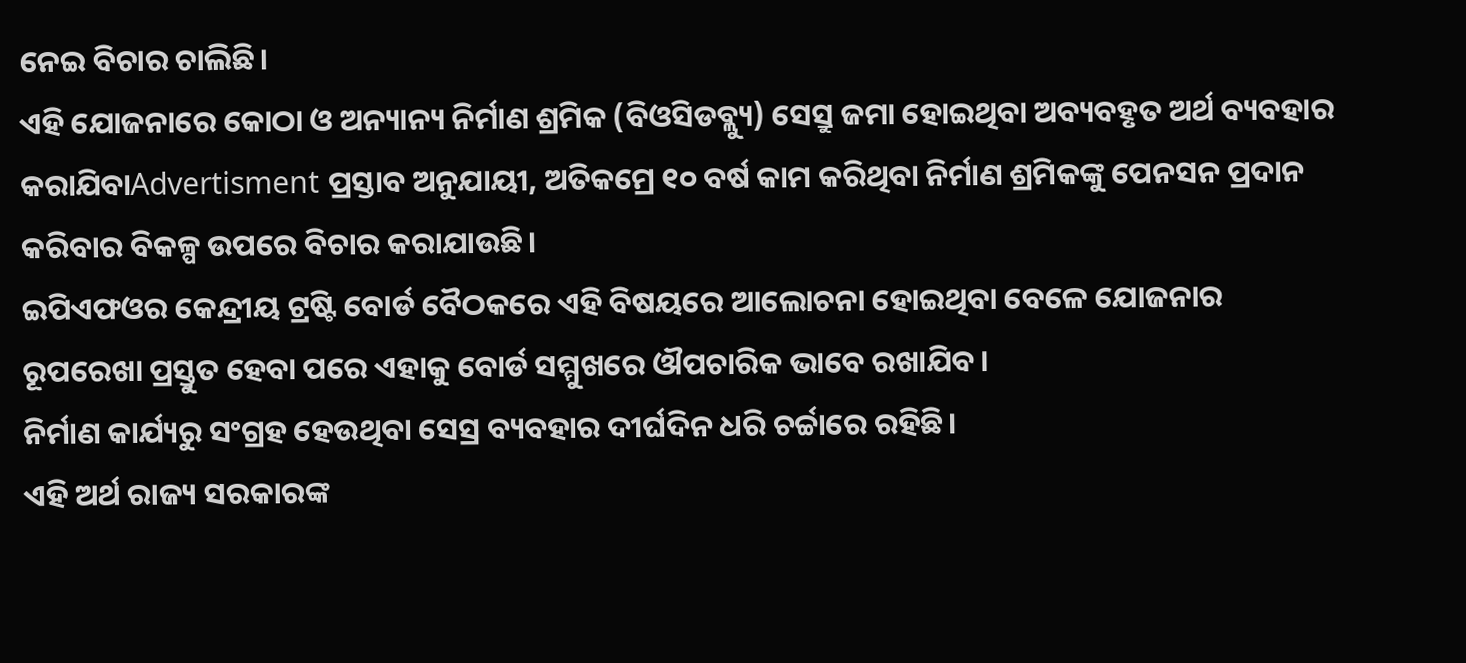ନେଇ ବିଚାର ଚାଲିଛି।
ଏହି ଯୋଜନାରେ କୋଠା ଓ ଅନ୍ୟାନ୍ୟ ନିର୍ମାଣ ଶ୍ରମିକ (ବିଓସିଡବ୍ଲ୍ୟୁ) ସେସ୍ରୁ ଜମା ହୋଇଥିବା ଅବ୍ୟବହୃତ ଅର୍ଥ ବ୍ୟବହାର କରାଯିବାAdvertisment ପ୍ରସ୍ତାବ ଅନୁଯାୟୀ, ଅତିକମ୍ରେ ୧୦ ବର୍ଷ କାମ କରିଥିବା ନିର୍ମାଣ ଶ୍ରମିକଙ୍କୁ ପେନସନ ପ୍ରଦାନ କରିବାର ବିକଳ୍ପ ଉପରେ ବିଚାର କରାଯାଉଛି।
ଇପିଏଫଓର କେନ୍ଦ୍ରୀୟ ଟ୍ରଷ୍ଟି ବୋର୍ଡ ବୈଠକରେ ଏହି ବିଷୟରେ ଆଲୋଚନା ହୋଇଥିବା ବେଳେ ଯୋଜନାର ରୂପରେଖା ପ୍ରସ୍ତୁତ ହେବା ପରେ ଏହାକୁ ବୋର୍ଡ ସମ୍ମୁଖରେ ଔପଚାରିକ ଭାବେ ରଖାଯିବ।
ନିର୍ମାଣ କାର୍ଯ୍ୟରୁ ସଂଗ୍ରହ ହେଉଥିବା ସେସ୍ର ବ୍ୟବହାର ଦୀର୍ଘଦିନ ଧରି ଚର୍ଚ୍ଚାରେ ରହିଛି।
ଏହି ଅର୍ଥ ରାଜ୍ୟ ସରକାରଙ୍କ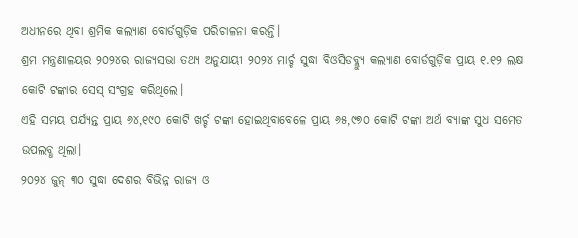ଅଧୀନରେ ଥିବା ଶ୍ରମିକ କଲ୍ୟାଣ ବୋର୍ଡଗୁଡ଼ିକ ପରିଚାଳନା କରନ୍ତି।
ଶ୍ରମ ମନ୍ତ୍ରଣାଳୟର ୨୦୨୪ର ରାଜ୍ୟସଭା ତଥ୍ୟ ଅନୁଯାୟୀ ୨୦୨୪ ମାର୍ଚ୍ଚ ସୁଦ୍ଧା ବିଓସିଡବ୍ଲ୍ୟୁ କଲ୍ୟାଣ ବୋର୍ଡଗୁଡ଼ିକ ପ୍ରାୟ ୧.୧୨ ଲକ୍ଷ କୋଟି ଟଙ୍କାର ସେସ୍ ସଂଗ୍ରହ କରିଥିଲେ।
ଏହି ସମୟ ପର୍ଯ୍ୟନ୍ତ ପ୍ରାୟ ୬୪,୧୯୦ କୋଟି ଖର୍ଚ୍ଚ ଟଙ୍କା ହୋଇଥିବାବେଳେ ପ୍ରାୟ ୬୫,୯୭୦ କୋଟି ଟଙ୍କା ଅର୍ଥ ବ୍ୟାଙ୍କ ସୁଧ ସମେତ ଉପଲବ୍ଧ ଥିଲା।
୨୦୨୪ ଜୁନ୍ ୩୦ ସୁଦ୍ଧା ଦେଶର ବିଭିନ୍ନ ରାଜ୍ୟ ଓ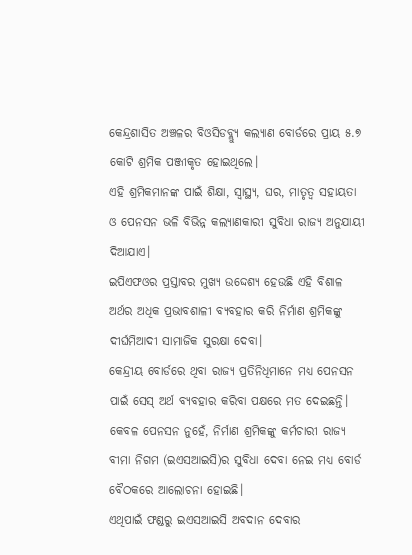କେନ୍ଦ୍ରଶାସିତ ଅଞ୍ଚଳର ବିଓସିଡବ୍ଲ୍ୟୁ କଲ୍ୟାଣ ବୋର୍ଡରେ ପ୍ରାୟ ୫.୭ କୋଟି ଶ୍ରମିକ ପଞ୍ଜୀକୃତ ହୋଇଥିଲେ।
ଏହି ଶ୍ରମିକମାନଙ୍କ ପାଇଁ ଶିକ୍ଷା, ସ୍ୱାସ୍ଥ୍ୟ, ଘର, ମାତୃତ୍ୱ ସହାୟତା ଓ ପେନସନ ଭଳି ବିଭିନ୍ନ କଲ୍ୟାଣକାରୀ ସୁବିଧା ରାଜ୍ୟ ଅନୁଯାୟୀ ଦିଆଯାଏ।
ଇପିଏଫଓର ପ୍ରସ୍ତାବର ମୁଖ୍ୟ ଉଦ୍ଦେଶ୍ୟ ହେଉଛି ଏହି ବିଶାଳ ଅର୍ଥର ଅଧିକ ପ୍ରଭାବଶାଳୀ ବ୍ୟବହାର କରି ନିର୍ମାଣ ଶ୍ରମିକଙ୍କୁ ଦୀର୍ଘମିଆଦୀ ସାମାଜିକ ସୁରକ୍ଷା ଦେବା।
କେନ୍ଦ୍ରୀୟ ବୋର୍ଡରେ ଥିବା ରାଜ୍ୟ ପ୍ରତିନିଧିମାନେ ମଧ୍ୟ ପେନସନ ପାଇଁ ସେସ୍ ଅର୍ଥ ବ୍ୟବହାର କରିବା ପକ୍ଷରେ ମତ ଦେଇଛନ୍ତି।
କେବଳ ପେନସନ ନୁହେଁ, ନିର୍ମାଣ ଶ୍ରମିକଙ୍କୁ କର୍ମଚାରୀ ରାଜ୍ୟ ବୀମା ନିଗମ (ଇଏସଆଇସି)ର ସୁବିଧା ଦେବା ନେଇ ମଧ୍ୟ ବୋର୍ଡ ବୈଠକରେ ଆଲୋଚନା ହୋଇଛି।
ଏଥିପାଇଁ ଫଣ୍ଡରୁ ଇଏସଆଇସି ଅବଦାନ ଦେବାର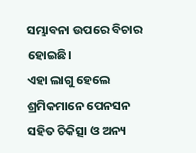ସମ୍ଭାବନା ଉପରେ ବିଚାର ହୋଇଛି।
ଏହା ଲାଗୁ ହେଲେ ଶ୍ରମିକମାନେ ପେନସନ ସହିତ ଚିକିତ୍ସା ଓ ଅନ୍ୟ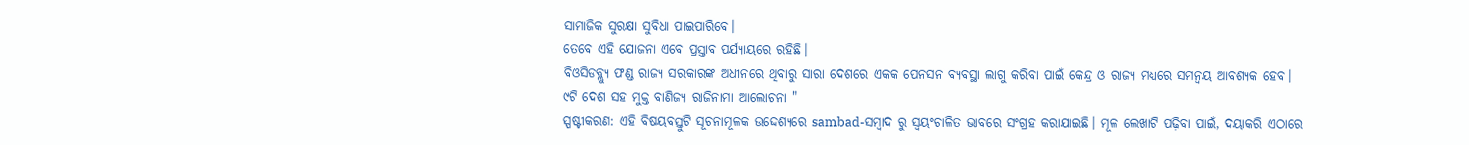ସାମାଜିକ ସୁରକ୍ଷା ସୁବିଧା ପାଇପାରିବେ।
ତେବେ ଏହି ଯୋଜନା ଏବେ ପ୍ରସ୍ତାବ ପର୍ଯ୍ୟାୟରେ ରହିଛି।
ବିଓସିଡବ୍ଲ୍ୟୁ ଫଣ୍ଡ ରାଜ୍ୟ ସରକାରଙ୍କ ଅଧୀନରେ ଥିବାରୁ ସାରା ଦେଶରେ ଏକକ ପେନସନ ବ୍ୟବସ୍ଥା ଲାଗୁ କରିବା ପାଇଁ କେନ୍ଦ୍ର ଓ ରାଜ୍ୟ ମଧ୍ୟରେ ସମନ୍ୱୟ ଆବଶ୍ୟକ ହେବ।
୯ଟି ଦେଶ ସହ ମୁକ୍ତ ବାଣିଜ୍ୟ ରାଜିନାମା ଆଲୋଚନା "
ସ୍ପଷ୍ଟୀକରଣ: ଏହି ବିଷୟବସ୍ତୁଟି ସୂଚନାମୂଳକ ଉଦ୍ଦେଶ୍ୟରେ sambad-ସମ୍ବାଦ ରୁ ସ୍ୱୟଂଚାଳିତ ଭାବରେ ସଂଗ୍ରହ କରାଯାଇଛି। ମୂଳ ଲେଖାଟି ପଢ଼ିବା ପାଇଁ, ଦୟାକରି ଏଠାରେ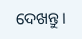ଦେଖନ୍ତୁ।